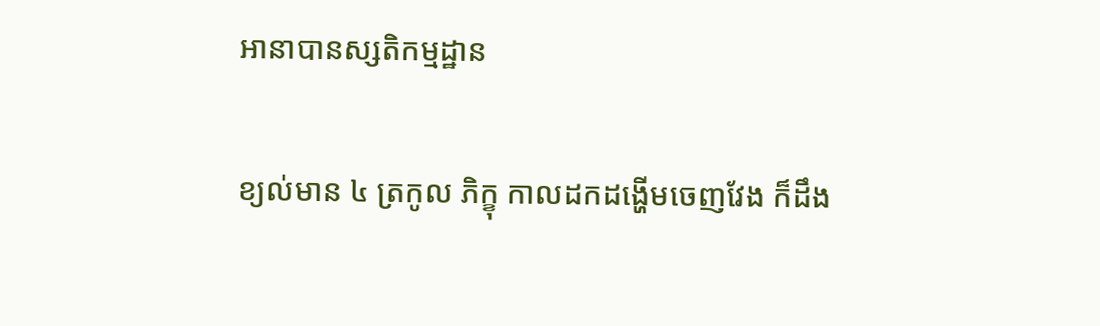អានាបានស្សតិកម្មដ្ឋាន

ខ្យល់មាន ៤ ត្រកូល ភិក្ខុ កាលដកដង្ហើមចេញវែង ក៏ដឹង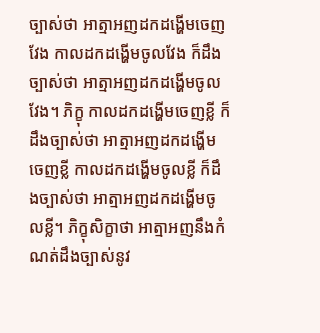ច្បាស់ថា អាត្មាអញដកដង្ហើមចេញវែង កាលដកដង្ហើមចូលវែង ក៏ដឹងច្បាស់ថា អាត្មាអញដកដង្ហើមចូលវែង។ ភិក្ខុ កាលដកដង្ហើមចេញខ្លី ក៏ដឹងច្បាស់ថា អាត្មាអញដកដង្ហើមចេញខ្លី កាលដកដង្ហើមចូលខ្លី ក៏ដឹងច្បាស់ថា អាត្មាអញដកដង្ហើមចូលខ្លី។ ភិក្ខុសិក្ខាថា អាត្មាអញនឹងកំណត់ដឹងច្បាស់នូវ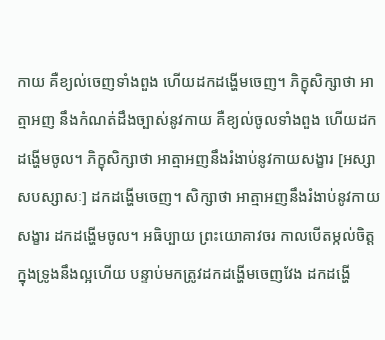កាយ គឺខ្យល់ចេញទាំងពួង ហើយដកដង្ហើមចេញ។ ភិក្ខុសិក្សាថា អាត្មាអញ នឹងកំណត់ដឹងច្បាស់នូវកាយ គឺខ្យល់ចូលទាំងពួង ហើយដកដង្ហើមចូល។ ភិក្ខុសិក្សាថា អាត្មាអញនឹងរំងាប់នូវកាយសង្ខារ [អស្សាសបស្សាសៈ] ដកដង្ហើមចេញ។ សិក្សាថា អាត្មាអញនឹងរំងាប់នូវកាយសង្ខារ ដកដង្ហើមចូល។ អធិប្បាយ ព្រះយោគាវចរ កាលបើតម្កល់ចិត្តក្នុងទ្រូងនឹងល្អហើយ បន្ទាប់មកត្រូវដកដង្ហើមចេញវែង ដកដង្ហើ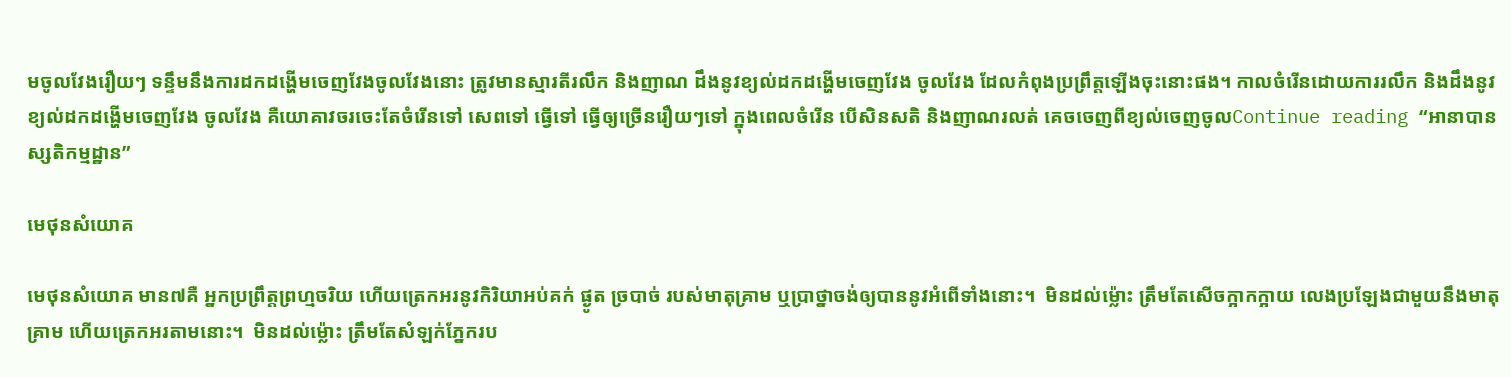មចូលវែងរឿយៗ ទន្ទឹមនឹងការដកដង្ហើមចេញវែងចូលវែងនោះ ត្រូវមានស្មារតីរលឹក និងញាណ ដឹងនូវខ្យល់ដកដង្ហើមចេញវែង ចូលវែង ដែលកំពុងប្រព្រឹត្តឡើងចុះនោះផង។ កាលចំរើនដោយការរលឹក និងដឹងនូវខ្យល់ដកដង្ហើមចេញវែង ចូលវែង គឺយោគាវចរចេះតែចំរើនទៅ សេពទៅ ធ្វើទៅ ធ្វើឲ្យច្រើនរឿយៗទៅ ក្នុងពេលចំរើន បើសិនសតិ និងញាណរលត់ គេចចេញពីខ្យល់ចេញចូលContinue reading “អានាបានស្សតិកម្មដ្ឋាន”

មេថុនសំយោគ

មេថុនសំយោគ មាន៧គឺ អ្នកប្រព្រឹត្តព្រហ្មចរិយ ហើយត្រេកអរនូវកិរិយាអប់គក់ ផ្ងូត ច្របាច់ របស់មាតុគ្រាម ឬប្រាថ្នាចង់ឲ្យបាននូវអំពើទាំងនោះ។  មិនដល់ម្ល៉ោះ ត្រឹមតែសើចក្អាកក្អាយ លេងប្រឡែងជាមួយនឹងមាតុគ្រាម ហើយត្រេកអរតាមនោះ។  មិនដល់ម្ល៉ោះ ត្រឹមតែសំឡក់ភ្នែករប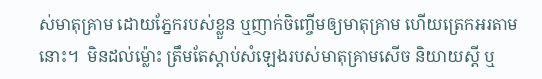ស់មាតុគ្រាម ដោយភ្នែករបស់ខ្លួន ឬញាក់ចិញ្ចើមឲ្យមាតុគ្រាម ហើយត្រេកអរតាមនោះ។  មិនដល់ម្ល៉ោះ ត្រឹមតែស្តាប់សំឡេងរបស់មាតុគ្រាមសើច និយាយស្តី ឬ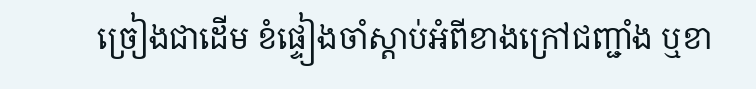ច្រៀងជាដើម ខំផ្ទៀងចាំស្តាប់អំពីខាងក្រៅជញ្ជាំង ឬខា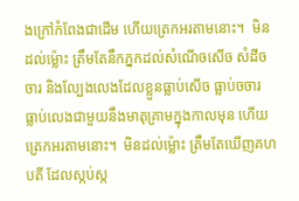ងក្រៅកំពែងជាដើម ហើយត្រេកអរតាមនោះ។  មិនដល់ម្ល៉ោះ ត្រឹមតែនឹកភ្នកដល់សំណើចសើច សំដីចចារ និងល្បែងលេងដែលខ្លួនធ្លាប់សើច ធ្លាប់ចចារ ធ្លាប់លេងជាមួយនឹងមាតុគ្រាមក្នុងកាលមុន ហើយត្រេកអរតាមនោះ។  មិនដល់ម្ល៉ោះ ត្រឹមតែឃើញគហបតី ដែលស្កប់ស្ក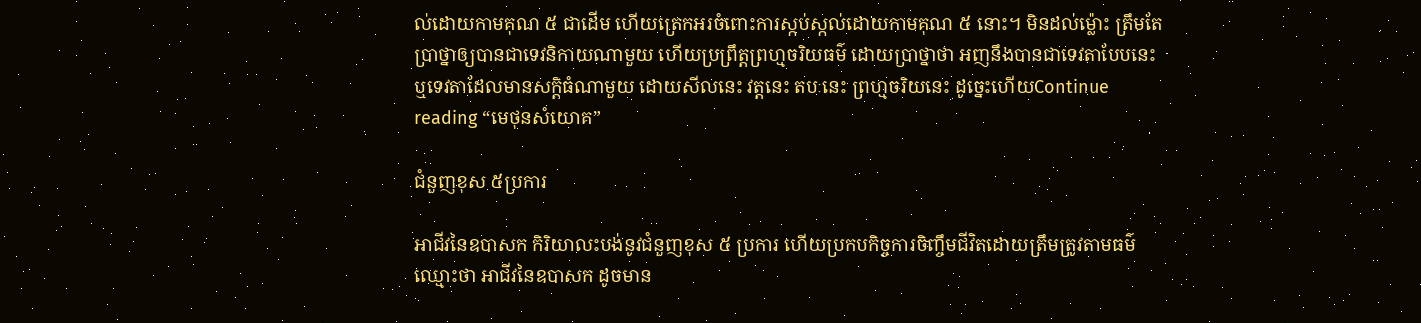ល់ដោយកាមគុណ ៥ ជាដើម ហើយត្រេកអរចំពោះការស្កប់ស្កល់ដោយកាមគុណ ៥ នោះ។ មិនដល់ម្ល៉ោះ ត្រឹមតែប្រាថ្នាឲ្យបានជាទេវនិកាយណាមួយ ហើយប្រព្រឹត្តព្រហ្មចរិយធម៌ ដោយប្រាថ្នាថា អញនឹងបានជាទេវតាបែបនេះ ឬទេវតាដែលមានសក្តិធំណាមួយ ដោយសីលនេះ វត្តនេះ តបៈនេះ ព្រហ្មចរិយនេះ ដូច្នេះហើយContinue reading “មេថុនសំយោគ”

ជំនួញខុស ៥ប្រការ

អាជីវនៃឧបាសក កិរិយាលះបង់នូវជំនួញខុស ៥ ប្រការ ហេីយប្រកបកិច្ចការចិញ្ចឹមជីវិតដោយត្រឹមត្រូវតាមធម៌ឈ្មោះថា អាជីវនៃឧបាសក ដូចមាន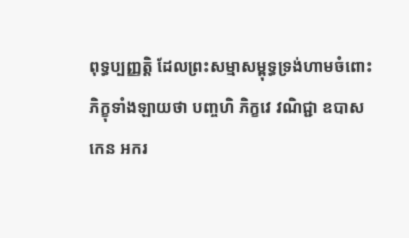ពុទ្ធប្បញ្ញត្តិ ដែលព្រះសម្មាសម្ពុទ្ធទ្រង់ហាមចំពោះភិក្ខុទាំងឡាយថា បញ្ចហិ ភិក្ខវេ វណិជ្ជា ឧបាសកេន អករ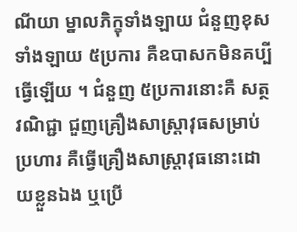ណីយា ម្នាលភិក្ខុទាំងឡាយ ជំនួញខុសទាំងឡាយ ៥ប្រការ គឺឧបាសកមិនគប្បីធ្វើឡើយ ។ ជំនួញ ៥ប្រការនោះគឺ សត្ថវណិជ្ជា ជួញគ្រឿងសាស្ត្រាវុធសម្រាប់ប្រហារ គឺធ្វើគ្រឿងសាស្ត្រាវុធនោះដោយខ្លួនឯង ឬប្រេី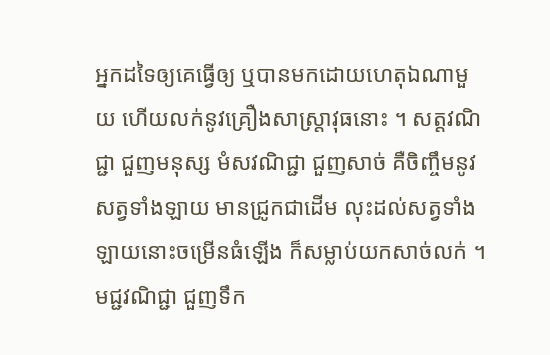អ្នកដទៃឲ្យគេធ្វេីឲ្យ ឬបានមកដោយហេតុឯណាមួយ ហេីយលក់នូវគ្រឿងសាស្ត្រាវុធនោះ ។ សត្តវណិជ្ជា ជួញមនុស្ស មំសវណិជ្ជា ជួញសាច់ គឺចិញ្ចឹមនូវសត្វទាំងឡាយ មានជ្រូកជាដេីម លុះដល់សត្វទាំងឡាយនោះចម្រេីនធំឡេីង ក៏សម្លាប់យកសាច់លក់ ។ មជ្ជវណិជ្ជា ជួញទឹក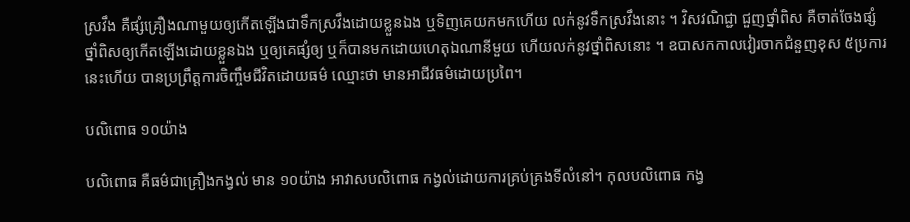ស្រវឹង គឺផ្សំគ្រឿងណាមួយឲ្យកេីតឡេីងជាទឹកស្រវឹងដោយខ្លួនឯង ឬទិញគេយកមកហេីយ លក់នូវទឹកស្រវឹងនោះ ។ វិសវណិជ្ជា ជួញថ្នាំពិស គឺចាត់ចែងផ្សំថ្នាំពិសឲ្យកេីតឡេីងដោយខ្លួនឯង ឬឲ្យគេផ្សំឲ្យ ឬក៏បានមកដោយហេតុឯណានីមួយ ហេីយលក់នូវថ្នាំពិសនោះ ។ ឧបាសកកាលវៀរចាកជំនួញខុស ៥ប្រការនេះហើយ បានប្រព្រឹត្តការចិញ្ចឹមជីវិតដោយធម៌ ឈ្មោះថា មានអាជីវធម៌ដោយប្រពៃ។

បលិពោធ ១០យ៉ាង

បលិពោធ គឺធម៌ជាគ្រឿងកង្វល់ មាន ១០យ៉ាង អាវាសបលិពោធ កង្វល់ដោយការគ្រប់គ្រងទីលំនៅ។ កុលបលិពោធ កង្វ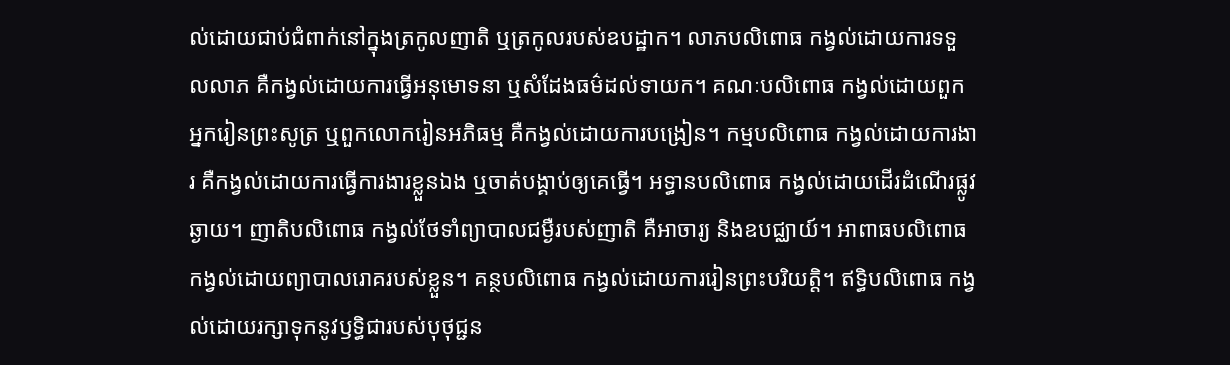ល់ដោយជាប់ជំពាក់នៅក្នុងត្រកូលញាតិ ឬត្រកូលរបស់ឧបដ្ឋាក។ លាភបលិពោធ កង្វល់ដោយការទទួលលាភ គឺកង្វល់ដោយការធ្វើអនុមោទនា ឬសំដែងធម៌ដល់ទាយក។ គណៈបលិពោធ កង្វល់ដោយពួកអ្នករៀនព្រះសូត្រ ឬពួកលោករៀនអភិធម្ម គឺកង្វល់ដោយការបង្រៀន។ កម្មបលិពោធ កង្វល់ដោយការងារ គឺកង្វល់ដោយការធ្វើការងារខ្លួនឯង ឬចាត់បង្គាប់ឲ្យគេធ្វើ។ អទ្ធានបលិពោធ កង្វល់ដោយដើរដំណើរផ្លូវឆ្ងាយ។ ញាតិបលិពោធ កង្វល់ថែទាំព្យាបាលជម្ងឺរបស់ញាតិ គឺអាចារ្យ និងឧបជ្ឈាយ៍។ អាពាធបលិពោធ កង្វល់ដោយព្យាបាលរោគរបស់ខ្លួន។ គន្ថបលិពោធ កង្វល់ដោយការរៀនព្រះបរិយត្តិ។ ឥទ្ធិបលិពោធ កង្វល់ដោយរក្សាទុកនូវឫទ្ធិជារបស់បុថុជ្ជន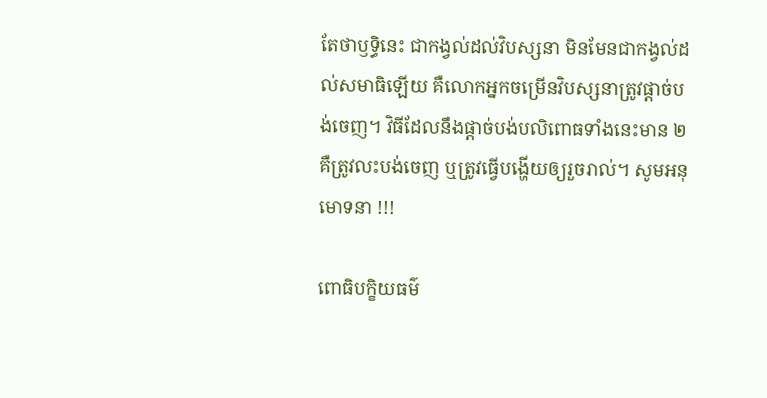តែថាឫទ្ធិនេះ ជាកង្វល់ដល់វិបស្សនា មិនមែនជាកង្វល់ដល់សមាធិឡើយ គឺលោកអ្នកចម្រើនវិបស្សនាត្រូវផ្តាច់បង់ចេញ។ វិធីដែលនឹងផ្តាច់បង់បលិពោធទាំងនេះមាន ២ គឺត្រូវលះបង់ចេញ ឬត្រូវធ្វើបង្ហើយឲ្យរួចរាល់។ សូមអនុមោទនា !!!

ពោធិបក្ខិយធម៌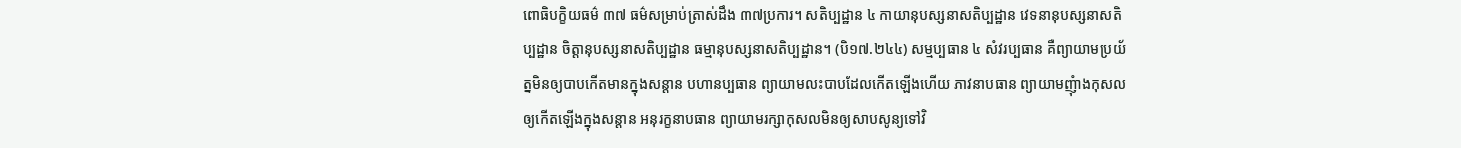ពោធិបក្ខិយធម៌ ៣៧ ធម៌សម្រាប់ត្រាស់ដឹង ៣៧ប្រការ។ សតិប្បដ្ឋាន ៤ កាយានុបស្សនាសតិប្បដ្ឋាន វេទនានុបស្សនាសតិប្បដ្ឋាន ចិត្តានុបស្សនាសតិប្បដ្ឋាន ធម្មានុបស្សនាសតិប្បដ្ឋាន។ (បិ១៧.២៤៤) សម្មប្បធាន ៤ សំវរប្បធាន គឺព្យាយាមប្រយ័ត្នមិនឲ្យបាបកើតមានក្នុងសន្តាន បហានប្បធាន ព្យាយាមលះបាបដែលកើតឡើងហើយ ភាវនាបធាន ព្យាយាមញុំាងកុសលឲ្យកើតឡើងក្នុងសន្តាន អនុរក្ខនាបធាន ព្យាយាមរក្សាកុសលមិនឲ្យសាបសូន្យទៅវិ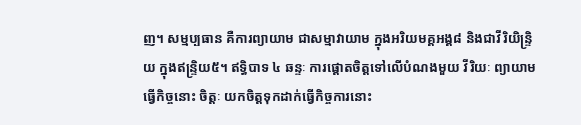ញ។ សម្មប្បធាន គឺការព្យាយាម ជាសម្មាវាយាម ក្នុងអរិយមគ្គអង្គ៨ និងជាវីរិយិន្ទ្រិយ ក្នុងឥន្រ្ទិយ៥។ ឥទ្ធិបាទ ៤ ឆន្ទៈ ការផ្តោតចិត្តទៅលើបំណងមួយ វីរិយៈ ព្យាយាមធ្វើកិច្ចនោះ ចិត្តៈ យកចិត្តទុកដាក់ធ្វើកិច្ចការនោះ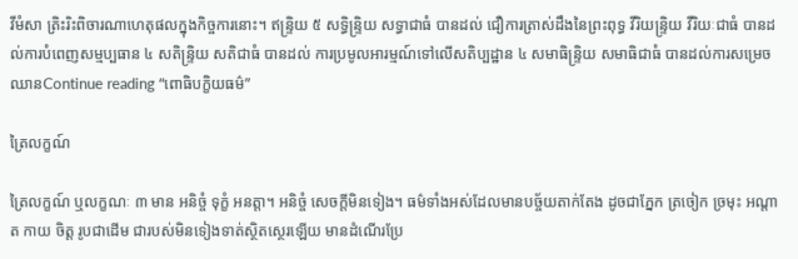វីមំសា ត្រិះរិះពិចារណាហេតុផលក្នុងកិច្ចការនោះ។ ឥន្ទ្រិយ ៥ សទ្ធិន្ទ្រិយ សទ្ធាជាធំ បានដល់ ជឿការត្រាស់ដឹងនៃព្រះពុទ្ធ វីរិយន្ទ្រិយ វីរិយៈជាធំ បានដល់ការបំពេញសម្មប្បធាន ៤ សតិន្ទ្រិយ សតិជាធំ បានដល់ ការប្រមូលអារម្មណ៍ទៅលើសតិប្បដ្ឋាន ៤ សមាធិន្ទ្រិយ សមាធិជាធំ បានដល់ការសម្រេចឈានContinue reading “ពោធិបក្ខិយធម៌”

ត្រៃលក្ខណ៍

ត្រៃលក្ខណ៍ ឬលក្ខណៈ ៣ មាន អនិច្ចំ ទុក្ខំ អនត្តា។ អនិច្ចំ សេចក្តីមិនទៀង។ ធម៌ទាំងអស់ដែលមានបច្ច័យតាក់តែង ដូចជាភ្នែក ត្រចៀក ច្រមុះ អណ្តាត កាយ ចិត្ត រូបជាដើម ជារបស់មិនទៀងទាត់ស្ថិតស្ថេរឡើយ មានដំណើរប្រែ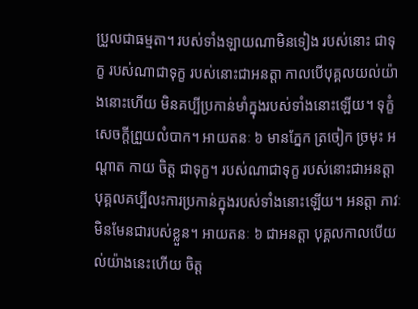ប្រួលជាធម្មតា។ របស់ទាំងឡាយណាមិនទៀង របស់នោះ ជាទុក្ខ របស់ណាជាទុក្ខ របស់នោះជាអនត្តា កាលបើបុគ្គលយល់យ៉ាងនោះហើយ មិនគប្បីប្រកាន់មាំក្នុងរបស់ទាំងនោះឡើយ។ ទុក្ខំ សេចក្តីព្រួយលំបាក។ អាយតនៈ ៦ មានភ្នែក ត្រចៀក ច្រមុះ អណ្តាត កាយ ចិត្ត ជាទុក្ខ។ របស់ណាជាទុក្ខ របស់នោះជាអនត្តា បុគ្គលគប្បីលះការប្រកាន់ក្នុងរបស់ទាំងនោះឡើយ។ អនត្តា ភាវៈមិនមែនជារបស់ខ្លួន។ អាយតនៈ ៦ ជាអនត្តា បុគ្គលកាលបើយល់យ៉ាងនេះហើយ ចិត្ត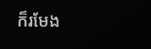ក៏រមែង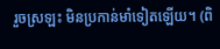រួចស្រឡះ មិនប្រកាន់មាំទៀតឡើយ។ (ពិ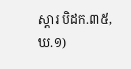ស្តារ បិដក.៣៥, ឃ.១)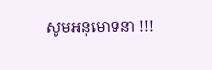សូមអនុមោទនា !!!